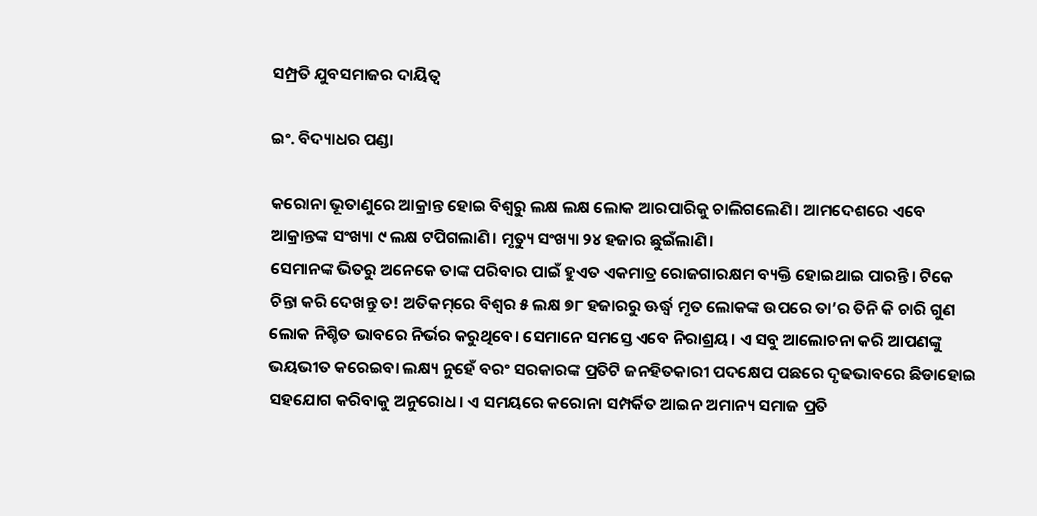ସମ୍ପ୍ରତି ଯୁବସମାଜର ଦାୟିତ୍ୱ

ଇଂ. ବିଦ୍ୟାଧର ପଣ୍ଡା

କରୋନା ଭୂତାଣୁରେ ଆକ୍ରାନ୍ତ ହୋଇ ବିଶ୍ୱରୁ ଲକ୍ଷ ଲକ୍ଷ ଲୋକ ଆରପାରିକୁ ଚାଲିଗଲେଣି। ଆମଦେଶରେ ଏବେ ଆକ୍ରାନ୍ତଙ୍କ ସଂଖ୍ୟା ୯ ଲକ୍ଷ ଟପିଗଲାଣି। ମୃତ୍ୟୁ ସଂଖ୍ୟା ୨୪ ହଜାର ଛୁଇଁଲାଣି।
ସେମାନଙ୍କ ଭିତରୁ ଅନେକେ ତାଙ୍କ ପରିବାର ପାଇଁ ହୁଏତ ଏକମାତ୍ର ରୋଜଗାରକ୍ଷମ ବ୍ୟକ୍ତି ହୋଇଥାଇ ପାରନ୍ତି। ଟିକେ ଚିନ୍ତା କରି ଦେଖନ୍ତୁ ତ! ଅତିକମ୍‌ରେ ବିଶ୍ୱର ୫ ଲକ୍ଷ ୭୮ ହଜାରରୁ ଊର୍ଦ୍ଧ୍ୱ ମୃତ ଲୋକଙ୍କ ଉପରେ ତା’ର ତିନି କି ଚାରି ଗୁଣ ଲୋକ ନିଶ୍ଚିତ ଭାବରେ ନିର୍ଭର କରୁଥିବେ। ସେମାନେ ସମସ୍ତେ ଏବେ ନିରାଶ୍ରୟ। ଏ ସବୁ ଆଲୋଚନା କରି ଆପଣଙ୍କୁ ଭୟଭୀତ କରେଇବା ଲକ୍ଷ୍ୟ ନୁହେଁ ବରଂ ସରକାରଙ୍କ ପ୍ରତିଟି ଜନହିତକାରୀ ପଦକ୍ଷେପ ପଛରେ ଦୃଢଭାବରେ ଛିଡାହୋଇ ସହଯୋଗ କରିବାକୁ ଅନୁରୋଧ। ଏ ସମୟରେ କରୋନା ସମ୍ପର୍କିତ ଆଇନ ଅମାନ୍ୟ ସମାଜ ପ୍ରତି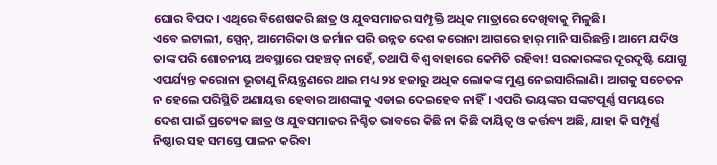ଘୋର ବିପଦ। ଏଥିରେ ବିଶେଷକରି ଛାତ୍ର ଓ ଯୁବସମାଜର ସମ୍ପୃକ୍ତି ଅଧିକ ମାତ୍ରାରେ ଦେଖିବାକୁ ମିଳୁଛି।
ଏବେ ଇଟାଲୀ, ସ୍ପେନ୍‌, ଆମେରିକା ଓ ଜର୍ମାନ ପରି ଉନ୍ନତ ଦେଶ କରୋନା ଆଗରେ ହାର୍‌ ମାନି ସାରିଛନ୍ତି। ଆମେ ଯଦିଓ ତାଙ୍କ ପରି ଶୋଚନୀୟ ଅବସ୍ଥାରେ ପହଞ୍ଚତ୍ ନାହେଁ, ତଥାପି ବିଶ୍ୱ ବାହାରେ କେମିତି ରହିବା! ସରକାରଙ୍କର ଦୂରଦୃଷ୍ଟି ଯୋଗୁ ଏପର୍ଯ୍ୟନ୍ତ କରୋନା ଭୂତାଣୁ ନିୟନ୍ତ୍ରଣରେ ଥାଇ ମଧ୍ୟ ୨୪ ହଜାରୁ ଅଧିକ ଲୋକଙ୍କ ମୁଣ୍ଡ ନେଇସାରିଲାଣି। ଆଗକୁ ସଚେତନ ନ ହେଲେ ପରିସ୍ଥିତି ଅଣାୟତ୍ତ ହେବାର ଆଶଙ୍କାକୁ ଏଡାଇ ଦେଇହେବ ନାହିଁ। ଏପରି ଭୟଙ୍କର ସଙ୍କଟପୂର୍ଣ୍ଣ ସମୟରେ ଦେଶ ପାଇଁ ପ୍ରତ୍ୟେକ ଛାତ୍ର ଓ ଯୁବସମାଜର ନିଶ୍ଚିତ ଭାବରେ କିଛି ନା କିଛି ଦାୟିତ୍ୱ ଓ କର୍ତ୍ତବ୍ୟ ଅଛି, ଯାହା କି ସମ୍ପୂର୍ଣ୍ଣ ନିଷ୍ଠାର ସହ ସମସ୍ତେ ପାଳନ କରିବା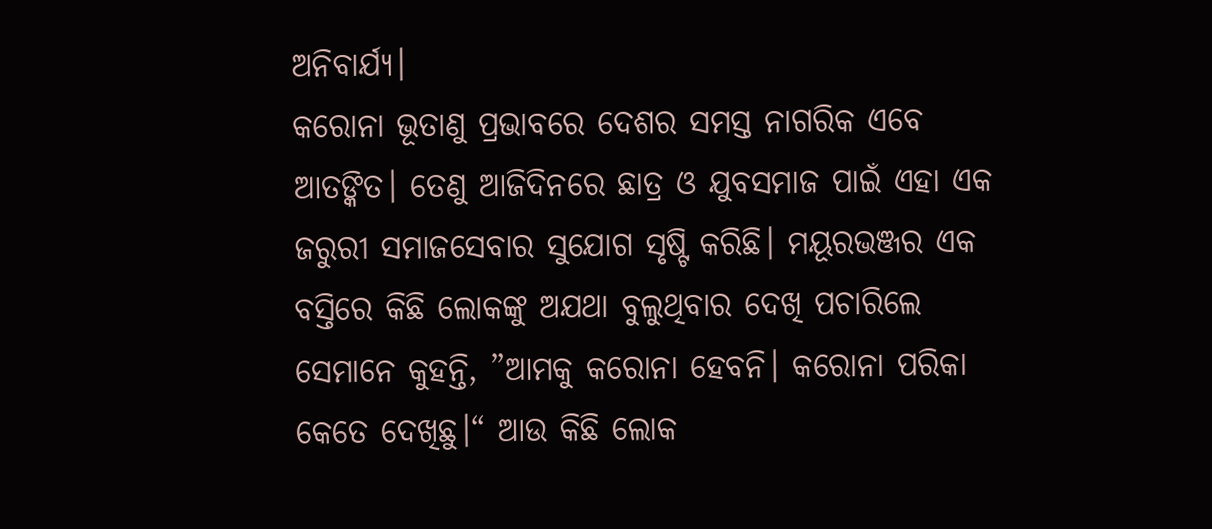ଅନିବାର୍ଯ୍ୟ।
କରୋନା ଭୂତାଣୁ ପ୍ରଭାବରେ ଦେଶର ସମସ୍ତ ନାଗରିକ ଏବେ ଆତଙ୍କିତ। ତେଣୁ ଆଜିଦିନରେ ଛାତ୍ର ଓ ଯୁବସମାଜ ପାଇଁ ଏହା ଏକ ଜରୁରୀ ସମାଜସେବାର ସୁଯୋଗ ସୃଷ୍ଟି କରିଛି। ମୟୂରଭଞ୍ଜର ଏକ ବସ୍ତିରେ କିଛି ଲୋକଙ୍କୁ ଅଯଥା ବୁଲୁଥିବାର ଦେଖି ପଚାରିଲେ ସେମାନେ କୁହନ୍ତି, ”ଆମକୁ କରୋନା ହେବନି। କରୋନା ପରିକା କେତେ ଦେଖିଛୁ।“ ଆଉ କିଛି ଲୋକ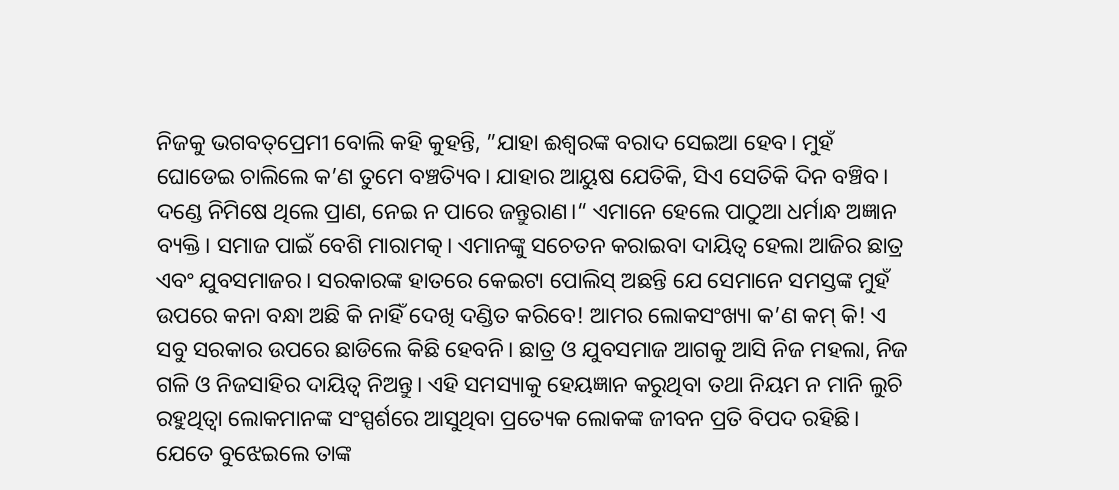ନିଜକୁ ଭଗବତ୍‌ପ୍ରେମୀ ବୋଲି କହି କୁହନ୍ତି, ”ଯାହା ଈଶ୍ୱରଙ୍କ ବରାଦ ସେଇଆ ହେବ। ମୁହଁ ଘୋଡେଇ ଚାଲିଲେ କ’ଣ ତୁମେ ବଞ୍ଚତ୍ୟିବ। ଯାହାର ଆୟୁଷ ଯେତିକି, ସିଏ ସେତିକି ଦିନ ବଞ୍ଚିବ। ଦଣ୍ଡେ ନିମିଷେ ଥିଲେ ପ୍ରାଣ, ନେଇ ନ ପାରେ ଜନ୍ତୁରାଣ।“ ଏମାନେ ହେଲେ ପାଠୁଆ ଧର୍ମାନ୍ଧ ଅଜ୍ଞାନ ବ୍ୟକ୍ତି। ସମାଜ ପାଇଁ ବେଶି ମାରାମତ୍କ। ଏମାନଙ୍କୁ ସଚେତନ କରାଇବା ଦାୟିତ୍ୱ ହେଲା ଆଜିର ଛାତ୍ର ଏବଂ ଯୁବସମାଜର। ସରକାରଙ୍କ ହାତରେ କେଇଟା ପୋଲିସ୍‌ ଅଛନ୍ତି ଯେ ସେମାନେ ସମସ୍ତଙ୍କ ମୁହଁ ଉପରେ କନା ବନ୍ଧା ଅଛି କି ନାହିଁ ଦେଖି ଦଣ୍ଡିତ କରିବେ! ଆମର ଲୋକସଂଖ୍ୟା କ’ଣ କମ୍‌ କି! ଏ ସବୁ ସରକାର ଉପରେ ଛାଡିଲେ କିଛି ହେବନି। ଛାତ୍ର ଓ ଯୁବସମାଜ ଆଗକୁ ଆସି ନିଜ ମହଲା, ନିଜ ଗଳି ଓ ନିଜସାହିର ଦାୟିତ୍ୱ ନିଅନ୍ତୁ। ଏହି ସମସ୍ୟାକୁ ହେୟଜ୍ଞାନ କରୁଥିବା ତଥା ନିୟମ ନ ମାନି ଲୁଚି ରହୁଥିତ୍ବା ଲୋକମାନଙ୍କ ସଂସ୍ପର୍ଶରେ ଆସୁଥିବା ପ୍ରତ୍ୟେକ ଲୋକଙ୍କ ଜୀବନ ପ୍ରତି ବିପଦ ରହିଛି। ଯେତେ ବୁଝେଇଲେ ତାଙ୍କ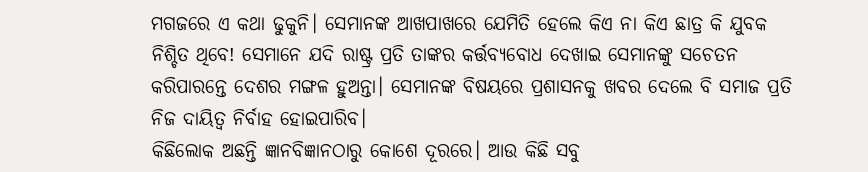ମଗଜରେ ଏ କଥା ଢୁକୁନି। ସେମାନଙ୍କ ଆଖପାଖରେ ଯେମିତି ହେଲେ କିଏ ନା କିଏ ଛାତ୍ର କି ଯୁବକ ନିଶ୍ଚିତ ଥିବେ! ସେମାନେ ଯଦି ରାଷ୍ଟ୍ର ପ୍ରତି ତାଙ୍କର କର୍ତ୍ତବ୍ୟବୋଧ ଦେଖାଇ ସେମାନଙ୍କୁ ସଚେତନ କରିପାରନ୍ତେ ଦେଶର ମଙ୍ଗଳ ହୁଅନ୍ତା। ସେମାନଙ୍କ ବିଷୟରେ ପ୍ରଶାସନକୁ ଖବର ଦେଲେ ବି ସମାଜ ପ୍ରତି ନିଜ ଦାୟିତ୍ୱ ନିର୍ବାହ ହୋଇପାରିବ।
କିଛିଲୋକ ଅଛନ୍ତି ଜ୍ଞାନବିଜ୍ଞାନଠାରୁ କୋଶେ ଦୂରରେ। ଆଉ କିଛି ସବୁ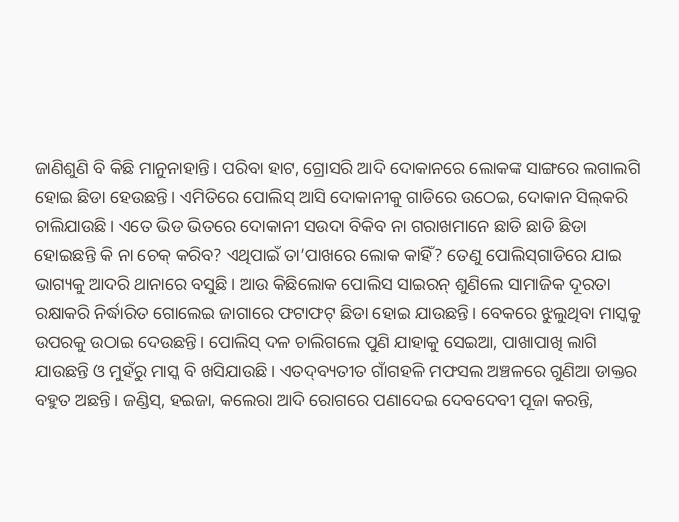ଜାଣିଶୁଣି ବି କିଛି ମାନୁନାହାନ୍ତି। ପରିବା ହାଟ, ଗ୍ରୋସରି ଆଦି ଦୋକାନରେ ଲୋକଙ୍କ ସାଙ୍ଗରେ ଲଗାଲଗି ହୋଇ ଛିଡା ହେଉଛନ୍ତି। ଏମିତିରେ ପୋଲିସ୍‌ ଆସି ଦୋକାନୀକୁ ଗାଡିରେ ଉଠେଇ, ଦୋକାନ ସିଲ୍‌କରି ଚାଲିଯାଉଛି। ଏତେ ଭିଡ ଭିତରେ ଦୋକାନୀ ସଉଦା ବିକିବ ନା ଗରାଖମାନେ ଛାଡି ଛାଡି ଛିଡା ହୋଇଛନ୍ତି କି ନା ଚେକ୍‌ କରିବ? ଏଥିପାଇଁ ତା’ପାଖରେ ଲୋକ କାହିଁ? ତେଣୁ ପୋଲିସ୍‌ଗାଡିରେ ଯାଇ ଭାଗ୍ୟକୁ ଆଦରି ଥାନାରେ ବସୁଛି। ଆଉ କିଛିଲୋକ ପୋଲିସ ସାଇରନ୍‌ ଶୁଣିଲେ ସାମାଜିକ ଦୂରତା ରକ୍ଷାକରି ନିର୍ଦ୍ଧାରିତ ଗୋଲେଇ ଜାଗାରେ ଫଟାଫଟ୍‌ ଛିଡା ହୋଇ ଯାଉଛନ୍ତି। ବେକରେ ଝୁଲୁଥିବା ମାସ୍କକୁ ଉପରକୁ ଉଠାଇ ଦେଉଛନ୍ତି। ପୋଲିସ୍‌ ଦଳ ଚାଲିଗଲେ ପୁଣି ଯାହାକୁ ସେଇଆ, ପାଖାପାଖି ଲାଗି ଯାଉଛନ୍ତି ଓ ମୁହଁରୁ ମାସ୍କ ବି ଖସିଯାଉଛି। ଏତଦ୍‌ବ୍ୟତୀତ ଗାଁଗହଳି ମଫସଲ ଅଞ୍ଚଳରେ ଗୁଣିଆ ଡାକ୍ତର ବହୁତ ଅଛନ୍ତି। ଜଣ୍ଡିସ୍‌, ହଇଜା, କଲେରା ଆଦି ରୋଗରେ ପଣାଦେଇ ଦେବଦେବୀ ପୂଜା କରନ୍ତି,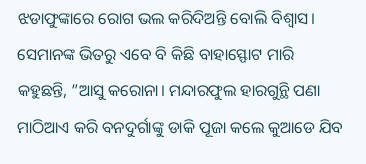ଝଡାଫୁଙ୍କାରେ ରୋଗ ଭଲ କରିଦିଅନ୍ତି ବୋଲି ବିଶ୍ୱାସ। ସେମାନଙ୍କ ଭିତରୁ ଏବେ ବି କିଛି ବାହାସ୍ଫୋଟ ମାରି କହୁଛନ୍ତି, ”ଆସୁ କରୋନା। ମନ୍ଦାରଫୁଲ ହାରଗୁନ୍ଥି ପଣା ମାଠିଆଏ କରି ବନଦୁର୍ଗାଙ୍କୁ ଡାକି ପୂଜା କଲେ କୁଆଡେ ଯିବ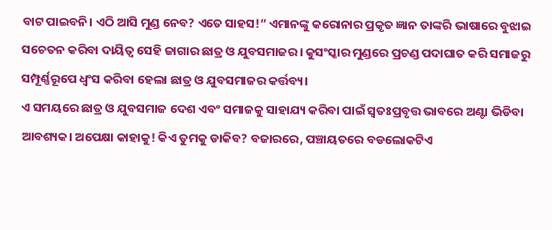ବାଟ ପାଇବନି। ଏଠି ଆସି ମୁଣ୍ଡ ନେବ? ଏତେ ସାହସ!“ ଏମାନଙ୍କୁ କରୋନାର ପ୍ରକୃତ ଜ୍ଞାନ ତାଙ୍କରି ଭାଷାରେ ବୁଝାଇ ସଚେତନ କରିବା ଦାୟିତ୍ୱ ସେହି ଜାଗାର ଛାତ୍ର ଓ ଯୁବସମାଜର। କୁସଂସ୍କାର ମୁଣ୍ଡରେ ପ୍ରଚଣ୍ଡ ପଦାଘାତ କରି ସମାଜରୁ ସମ୍ପୂର୍ଣ୍ଣରୂପେ ଧ୍ୱଂସ କରିବା ହେଲା ଛାତ୍ର ଓ ଯୁବସମାଜର କର୍ତ୍ତବ୍ୟ।
ଏ ସମୟରେ ଛାତ୍ର ଓ ଯୁବସମାଜ ଦେଶ ଏବଂ ସମାଜକୁ ସାହାଯ୍ୟ କରିବା ପାଇଁ ସ୍ବତଃପ୍ରବୃତ୍ତ ଭାବରେ ଅଣ୍ଟା ଭିଡିବା ଆବଶ୍ୟକ। ଅପେକ୍ଷା କାହାକୁ! କିଏ ତୁମକୁ ଡାକିବ? ବଜାରରେ, ପଞ୍ଚାୟତରେ ବଡଲୋକଟିଏ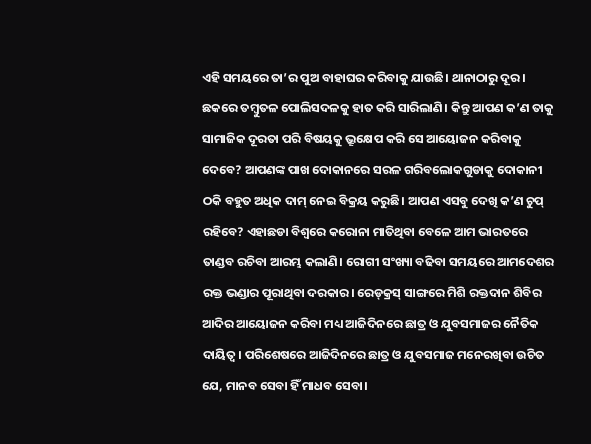ଏହି ସମୟରେ ତା’ର ପୁଅ ବାହାଘର କରିବାକୁ ଯାଉଛି। ଥାନାଠାରୁ ଦୂର। ଛକରେ ତମ୍ବୁତଳ ପୋଲିସଦଳକୁ ହାତ କରି ସାରିଲାଣି। କିନ୍ତୁ ଆପଣ କ’ଣ ତାକୁ ସାମାଜିକ ଦୂରତା ପରି ବିଷୟକୁ ଭ୍ରୂକ୍ଷେପ କରି ସେ ଆୟୋଜନ କରିବାକୁ ଦେବେ? ଆପଣଙ୍କ ପାଖ ଦୋକାନରେ ସରଳ ଗରିବଲୋକଗୁଡାକୁ ଦୋକାନୀ ଠକି ବହୁତ ଅଧିକ ଦାମ୍‌ ନେଇ ବିକ୍ରୟ କରୁଛି। ଆପଣ ଏସବୁ ଦେଖି କ’ଣ ଚୁପ୍‌ ରହିବେ? ଏହାଛଡା ବିଶ୍ୱରେ କରୋନା ମାତିଥିବା ବେଳେ ଆମ ଭାରତରେ ତାଣ୍ଡବ ରଚିବା ଆରମ୍ଭ କଲାଣି। ରୋଗୀ ସଂଖ୍ୟା ବଢିବା ସମୟରେ ଆମଦେଶର ରକ୍ତ ଭଣ୍ଡାର ପୂରାଥିବା ଦରକାର। ରେଡ୍‌କ୍ରସ୍‌ ସାଙ୍ଗରେ ମିଶି ରକ୍ତଦାନ ଶିବିର ଆଦିର ଆୟୋଜନ କରିବା ମଧ୍ୟ ଆଜିଦିନରେ ଛାତ୍ର ଓ ଯୁବସମାଜର ନୈତିକ ଦାୟିତ୍ୱ। ପରିଶେଷରେ ଆଜିଦିନରେ ଛାତ୍ର ଓ ଯୁବସମାଜ ମନେରଖିବା ଉଚିତ ଯେ, ମାନବ ସେବା ହିଁ ମାଧବ ସେବା।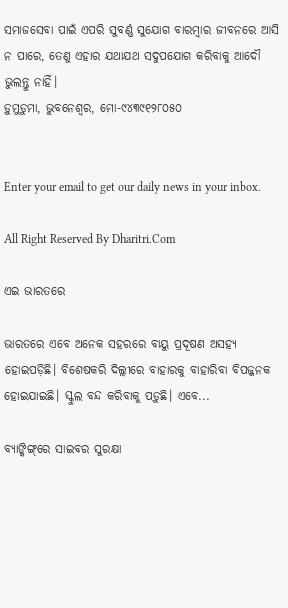ସମାଜସେବା ପାଇଁ ଏପରି ସୁବର୍ଣ୍ଣ ସୁଯୋଗ ବାରମ୍ବାର ଜୀବନରେ ଆସି ନ ପାରେ, ତେଣୁ ଏହାର ଯଥାଯଥ ସଦୁପଯୋଗ କରିବାକୁ ଆଦୌ ଭୁଲନ୍ତୁ ନାହିଁ।
ଡ଼ୁମୁଡ଼ୁମା, ଭୁବନେଶ୍ୱର, ମୋ-୯୪୩୯୧୨୮୦୫୦


Enter your email to get our daily news in your inbox.

All Right Reserved By Dharitri.Com

ଏଇ ଭାରତରେ

ଭାରତରେ ଏବେ ଅନେକ ସହରରେ ବାୟୁ ପ୍ରଦୂଷଣ ଅସହ୍ୟ ହୋଇପଡ଼ିଛି। ବିଶେଷକରି ଦିଲ୍ଲୀରେ ବାହାରକୁ ବାହାରିବା ବିପଜ୍ଜନକ ହୋଇଯାଇଛି। ସ୍କୁଲ ବନ୍ଦ କରିବାକୁ ପଡ଼ୁଛି। ଏବେ...

ବ୍ୟାଙ୍କିଙ୍ଗ୍‌ରେ ସାଇବର ସୁରକ୍ଷା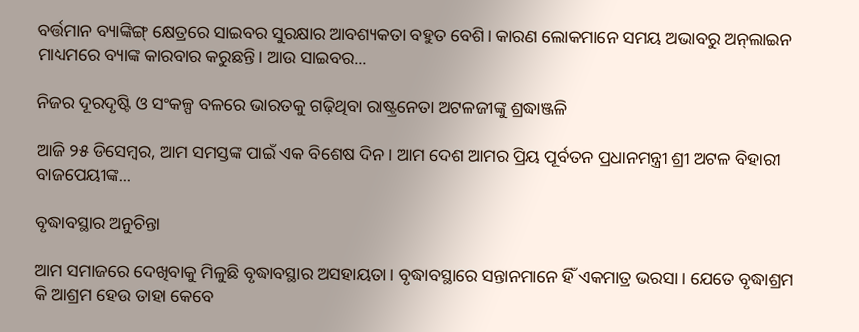ବର୍ତ୍ତମାନ ବ୍ୟାଙ୍କିଙ୍ଗ୍‌ କ୍ଷେତ୍ରରେ ସାଇବର ସୁରକ୍ଷାର ଆବଶ୍ୟକତା ବହୁତ ବେଶି। କାରଣ ଲୋକମାନେ ସମୟ ଅଭାବରୁ ଅନ୍‌ଲାଇନ ମାଧ୍ୟମରେ ବ୍ୟାଙ୍କ କାରବାର କରୁଛନ୍ତି। ଆଉ ସାଇବର...

ନିଜର ଦୂରଦୃଷ୍ଟି ଓ ସଂକଳ୍ପ ବଳରେ ଭାରତକୁ ଗଢ଼ିଥିବା ରାଷ୍ଟ୍ରନେତା ଅଟଳଜୀଙ୍କୁ ଶ୍ରଦ୍ଧାଞ୍ଜଳି

ଆଜି ୨୫ ଡିସେମ୍ବର, ଆମ ସମସ୍ତଙ୍କ ପାଇଁ ଏକ ବିଶେଷ ଦିନ। ଆମ ଦେଶ ଆମର ପ୍ରିୟ ପୂର୍ବତନ ପ୍ରଧାନମନ୍ତ୍ରୀ ଶ୍ରୀ ଅଟଳ ବିହାରୀ ବାଜପେୟୀଙ୍କ...

ବୃଦ୍ଧାବସ୍ଥାର ଅନୁଚିନ୍ତା

ଆମ ସମାଜରେ ଦେଖିବାକୁ ମିଳୁଛି ବୃଦ୍ଧାବସ୍ଥାର ଅସହାୟତା। ବୃଦ୍ଧାବସ୍ଥାରେ ସନ୍ତାନମାନେ ହିଁ ଏକମାତ୍ର ଭରସା। ଯେତେ ବୃଦ୍ଧାଶ୍ରମ କି ଆଶ୍ରମ ହେଉ ତାହା କେବେ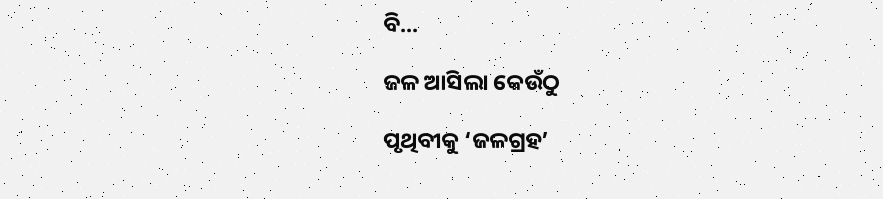ବି...

ଜଳ ଆସିଲା କେଉଁଠୁ

ପୃଥିବୀକୁ ‘ଜଳଗ୍ରହ’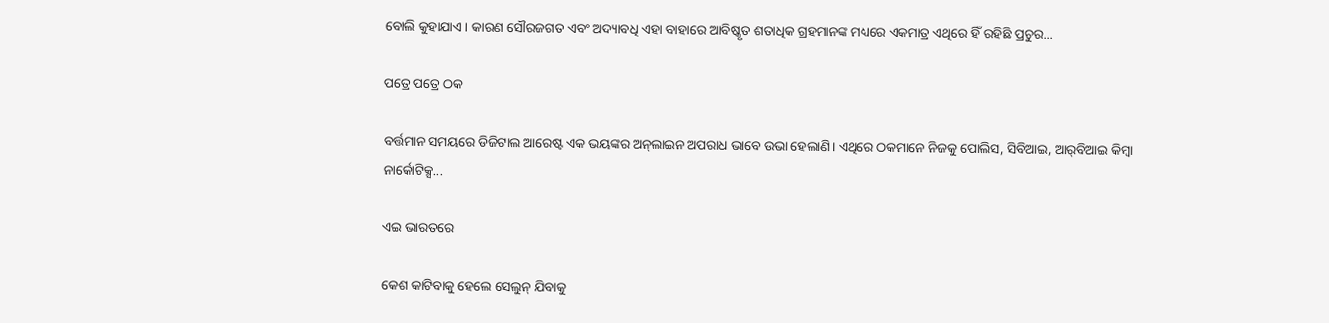ବୋଲି କୁହାଯାଏ। କାରଣ ସୌରଜଗତ ଏବଂ ଅଦ୍ୟାବଧି ଏହା ବାହାରେ ଆବିଷ୍କୃତ ଶତାଧିକ ଗ୍ରହମାନଙ୍କ ମଧ୍ୟରେ ଏକମାତ୍ର ଏଥିରେ ହିଁ ରହିଛି ପ୍ରଚୁର...

ପତ୍ରେ ପତ୍ରେ ଠକ

ବର୍ତ୍ତମାନ ସମୟରେ ଡିଜିଟାଲ ଆରେଷ୍ଟ ଏକ ଭୟଙ୍କର ଅନ୍‌ଲାଇନ ଅପରାଧ ଭାବେ ଉଭା ହେଲାଣି। ଏଥିରେ ଠକମାନେ ନିଜକୁ ପୋଲିସ, ସିବିଆଇ, ଆର୍‌ବିଆଇ କିମ୍ବା ନାର୍କୋଟିକ୍ସ...

ଏଇ ଭାରତରେ

କେଶ କାଟିବାକୁ ହେଲେ ସେଲୁନ୍‌ ଯିବାକୁ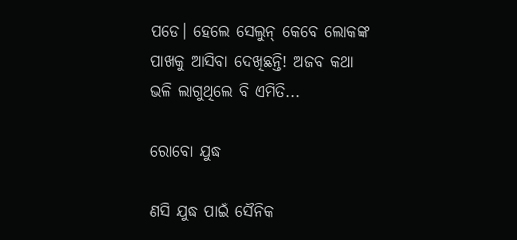ପଡେ। ହେଲେ ସେଲୁନ୍‌ କେବେ ଲୋକଙ୍କ ପାଖକୁ ଆସିବା ଦେଖିଛନ୍ତି! ଅଜବ କଥା ଭଳି ଲାଗୁଥିଲେ ବି ଏମିତି...

ରୋବୋ ଯୁଦ୍ଧ

ଣସି ଯୁଦ୍ଧ ପାଇଁ ସୈନିକ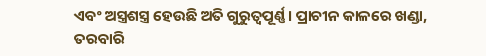ଏବଂ ଅସ୍ତ୍ରଶସ୍ତ୍ର ହେଉଛି ଅତି ଗୁରୁତ୍ୱପୂର୍ଣ୍ଣ। ପ୍ରାଚୀନ କାଳରେ ଖଣ୍ଡା, ତରବାରି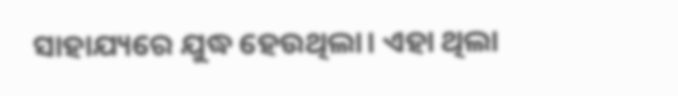ସାହାଯ୍ୟରେ ଯୁଦ୍ଧ ହେଉଥିଲା। ଏହା ଥିଲା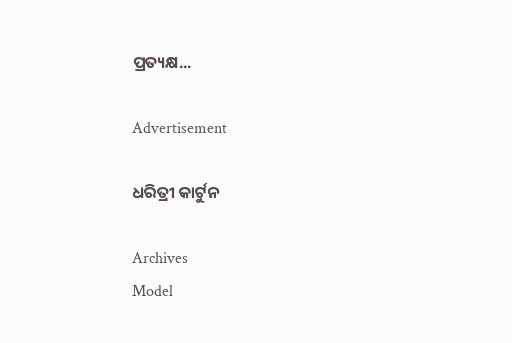ପ୍ରତ୍ୟକ୍ଷ...

Advertisement

ଧରିତ୍ରୀ କାର୍ଟୁନ

Archives
Model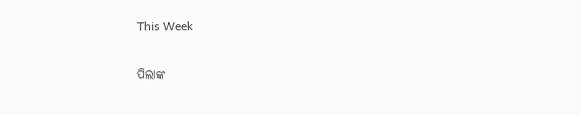This Week

ପିଲାଙ୍କ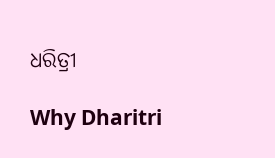ଧରିତ୍ରୀ

Why Dharitri